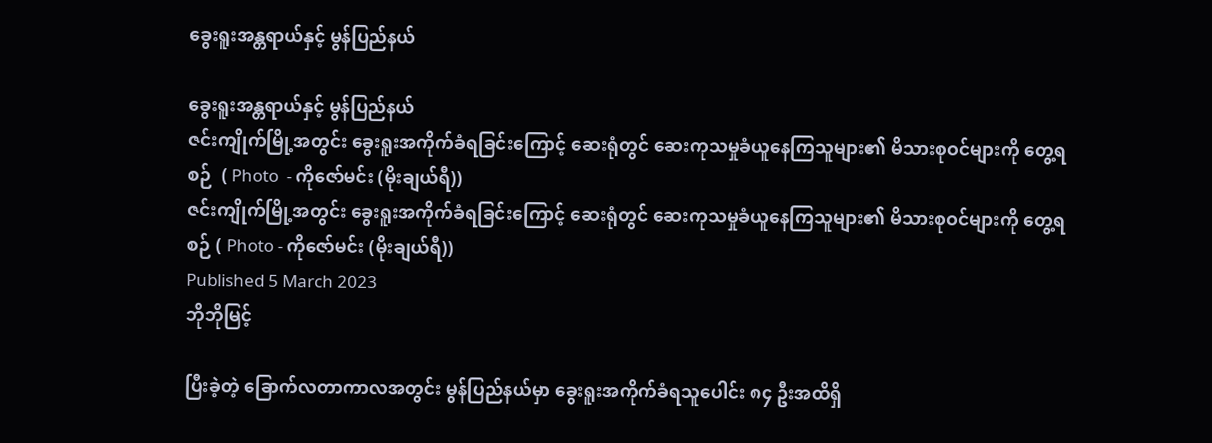ခွေးရူးအန္တရာယ်နှင့် မွန်ပြည်နယ်

ခွေးရူးအန္တရာယ်နှင့် မွန်ပြည်နယ်
ဇင်းကျိုက်မြို့အတွင်း ခွေးရူးအကိုက်ခံရခြင်းကြောင့် ဆေးရုံတွင် ဆေးကုသမှုခံယူနေကြသူများ၏ မိသားစုဝင်များကို တွေ့ရစဉ်  ( Photo  - ကိုဇော်မင်း (မိုးချယ်ရီ))
ဇင်းကျိုက်မြို့အတွင်း ခွေးရူးအကိုက်ခံရခြင်းကြောင့် ဆေးရုံတွင် ဆေးကုသမှုခံယူနေကြသူများ၏ မိသားစုဝင်များကို တွေ့ရစဉ် ( Photo - ကိုဇော်မင်း (မိုးချယ်ရီ))
Published 5 March 2023
ဘိုဘိုမြင့်

ပြီးခဲ့တဲ့ ခြောက်လတာကာလအတွင်း မွန်ပြည်နယ်မှာ ခွေးရူးအကိုက်ခံရသူပေါင်း ၈၄ ဦးအထိရှိ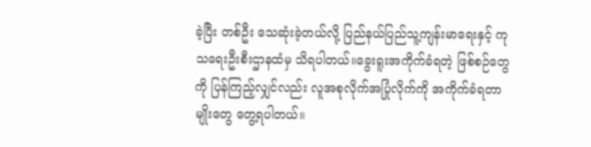ခဲ့ပြီး တစ်ဦး သေဆုံးခဲ့တယ်လို့ ပြည်နယ်ပြည်သူ့ကျန်းမာရေးနှင့် ကုသရေးဦးစီးဌာနထံမှ သိရပါတယ်။ခွေးရူးအကိုက်ခံရတဲ့ ဖြစ်စဉ်တွေကို ပြန်ကြည့်လျှင်လည်း လူအစုလိုက်အပြုံလိုက်ကို အကိုက်ခံရတာမျိုးတွေ တွေ့ရပါတယ်။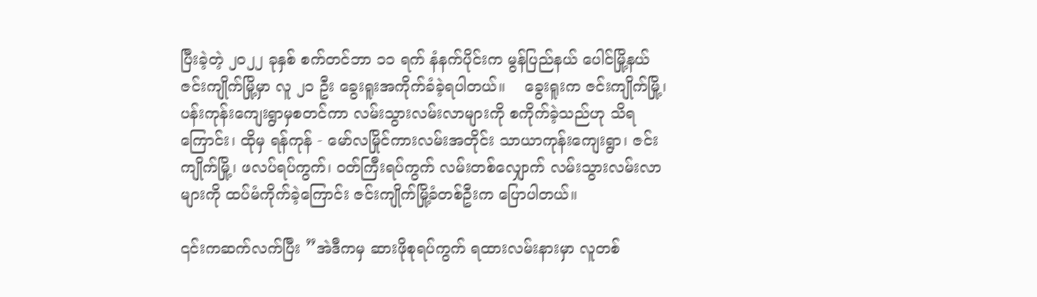ပြီးခဲ့တဲ့ ၂၀၂၂ ခုနှစ် စက်တင်ဘာ ၁၁ ရက် နံနက်ပိုင်းက မွန်ပြည်နယ် ပေါင်မြို့နယ် ဇင်းကျိုက်မြို့မှာ လူ ၂၁ ဦး ခွေးရူးအကိုက်ခံခဲ့ရပါတယ်။    ခွေးရူးက ဇင်းကျိုက်မြို့၊ ပန်းကုန်းကျေးရွာမှစတင်ကာ လမ်းသွားလမ်းလာများကို စကိုက်ခဲ့သည်ဟု သိရကြောင်း၊ ထိုမှ ရန်ကုန် - မော်လမြိုင်ကားလမ်းအတိုင်း သာယာကုန်းကျေးရွာ၊ ဇင်းကျိုက်မြို့၊ ဖလပ်ရပ်ကွက်၊ ဝတ်ကြီးရပ်ကွက် လမ်းတစ်လျှောက် လမ်းသွားလမ်းလာများကို ထပ်မံကိုက်ခဲ့ကြောင်း ဇင်းကျိုက်မြို့ခံတစ်ဦးက ပြောပါတယ်။

၎င်းကဆက်လက်ပြီး ”အဲဒီကမှ ဆားဖိုစုရပ်ကွက် ရထားလမ်းနားမှာ လူတစ်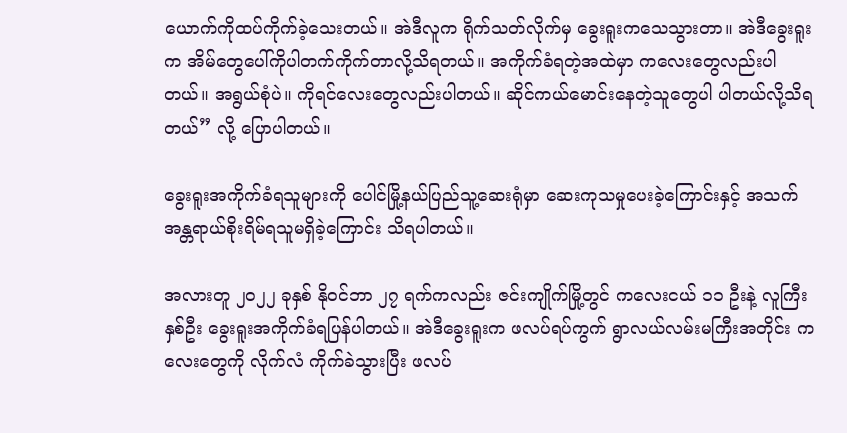ယောက်ကိုထပ်ကိုက်ခဲ့သေးတယ်။ အဲဒီလူက ရိုက်သတ်လိုက်မှ ခွေးရူးကသေသွားတာ။ အဲဒီခွေးရူးက အိမ်တွေပေါ်ကိုပါတက်ကိုက်တာလို့သိရတယ်။ အကိုက်ခံရတဲ့အထဲမှာ ကလေးတွေလည်းပါတယ်။ အရွယ်စုံပဲ။ ကိုရင်လေးတွေလည်းပါတယ်။ ဆိုင်ကယ်မောင်းနေတဲ့သူတွေပါ ပါတယ်လို့သိရတယ်” လို့ ပြောပါတယ်။

ခွေးရူးအကိုက်ခံရသူများကို ပေါင်မြို့နယ်ပြည်သူ့ဆေးရုံမှာ ဆေးကုသမှုပေးခဲ့ကြောင်းနှင့် အသက်အန္တရာယ်စိုးရိမ်ရသူမရှိခဲ့ကြောင်း သိရပါတယ်။

အလားတူ ၂၀၂၂ ခုနှစ် နိုဝင်ဘာ ၂၇ ရက်ကလည်း ဇင်းကျိုက်မြို့တွင် ကလေးငယ် ၁၁ ဦးနဲ့ လူကြီးနှစ်ဦး ခွေးရူးအကိုက်ခံရပြန်ပါတယ်။ အဲဒီခွေးရူးက ဖလပ်ရပ်ကွက် ရွာလယ်လမ်းမကြီးအတိုင်း ကလေးတွေကို လိုက်လံ ကိုက်ခဲသွားပြီး ဖလပ်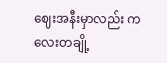ဈေးအနီးမှာလည်း ကလေးတချို့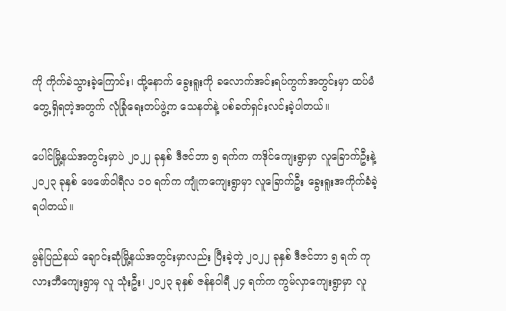ကို ကိုက်ခဲသွားခဲ့ကြောင်း၊ ထို့နောက် ခွေးရူးကို ခလောက်အင်းရပ်ကွက်အတွင်းမှာ ထပ်မံတွေ့ရှိရတဲ့အတွက် လုံခြုံရေးတပ်ဖွဲ့က သေနတ်နဲ့ ပစ်ခတ်ရှင်းလင်းခဲ့ပါတယ်။

ပေါင်မြို့နယ်အတွင်းမှာပဲ ၂၀၂၂ ခုနှစ် ဒီဇင်ဘာ ၅ ရက်က ကဒိုင်ကျေးရွာမှာ လူခြောက်ဦးနဲ့ ၂၀၂၃ ခုနှစ် ဖေဖော်ဝါရီလ ၁၀ ရက်က ကျုံကကျေးရွာမှာ လူခြောက်ဦး ခွေးရူးအကိုက်ခံခဲ့ရပါတယ်။

မွန်ပြည်နယ် ချောင်းဆုံမြို့နယ်အတွင်းမှာလည်း ပြီးခဲ့တဲ့ ၂၀၂၂ ခုနှစ် ဒီဇင်ဘာ ၅ ရက် ကုလားဘီကျေးရွာမှ လူ သုံးဦး၊ ၂၀၂၃ ခုနှစ် ဇန်နဝါရီ ၂၄ ရက်က ကွမ်လှာကျေးရွာမှာ လူ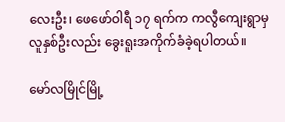လေးဦး၊ ဖေဖော်ဝါရီ ၁၇ ရက်က ကလွီကျေးရွာမှ လူနှစ်ဦးလည်း ခွေးရူးအကိုက်ခံခဲ့ရပါတယ်။

မော်လမြိုင်မြို့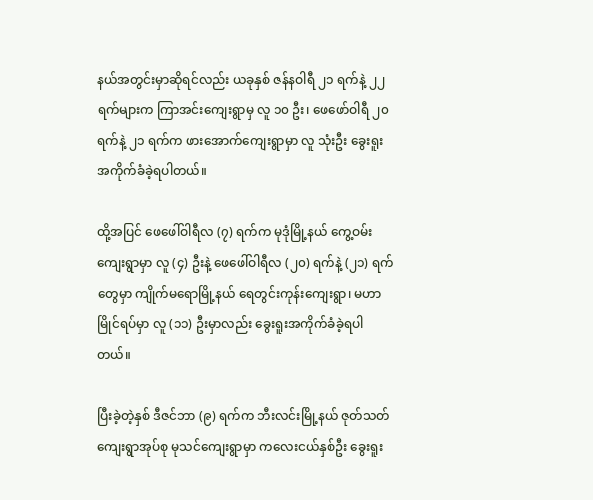နယ်အတွင်းမှာဆိုရင်လည်း ယခုနှစ် ဇန်နဝါရီ ၂၁ ရက်နဲ့ ၂၂ ရက်များက ကြာအင်းကျေးရွာမှ လူ ၁၀ ဦး၊ ဖေဖော်ဝါရီ ၂၀ ရက်နဲ့ ၂၁ ရက်က ဖားအောက်ကျေးရွာမှာ လူ သုံးဦး ခွေးရူးအကိုက်ခံခဲ့ရပါတယ်။

ထို့အပြင် ဖေဖေါ်ဝါရီလ (၇) ရက်က မုဒုံမြို့နယ် ကွေ့ဝမ်းကျေးရွာမှာ လူ (၄) ဦးနဲ့ ဖေဖေါ်ဝါရီလ (၂၀) ရက်နဲ့ (၂၁) ရက်တွေမှာ ကျိုက်မရောမြို့နယ် ရေတွင်းကုန်းကျေးရွာ၊ မဟာမြိုင်ရပ်မှာ လူ (၁၁) ဦးမှာလည်း ခွေးရူးအကိုက်ခံခဲ့ရပါတယ်။

ပြီးခဲ့တဲ့နှစ် ဒီဇင်ဘာ (၉) ရက်က ဘီးလင်းမြို့နယ် ဇုတ်သတ်ကျေးရွာအုပ်စု မုသင်ကျေးရွာမှာ ကလေးငယ်နှစ်ဦး ခွေးရူး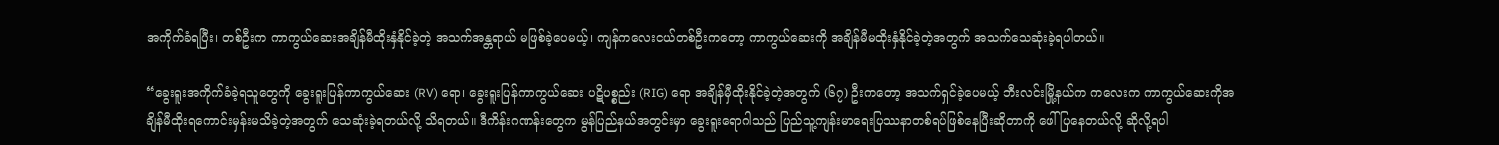အကိုက်ခံရပြီး၊ တစ်ဦးက ကာကွယ်ဆေးအချိန်မီထိုးနှံနိုင်ခဲ့တဲ့ အသက်အန္တရာယ် မဖြစ်ခဲ့ပေမယ့်၊ ကျန်ကလေးငယ်တစ်ဦးကတော့ ကာကွယ်ဆေးကို အချိန်မီမထိုးနှံနိုင်ခဲ့တဲ့အတွက် အသက်သေဆုံးခဲ့ရပါတယ်။

“ခွေးရူးအကိုက်ခံခဲ့ရသူတွေကို ခွေးရူးပြန်ကာကွယ်ဆေး (RV) ရော၊ ခွေးရူးပြန်ကာကွယ်ဆေး ပဋိပစ္စည်း (RIG) ရော အချိန်မှီထိုးနိုင်ခဲ့တဲ့အတွက် (၆၇) ဦးကတော့ အသက်ရှင်ခဲ့ပေမယ့် ဘီးလင်းမြို့နယ်က ကလေးက ကာကွယ်ဆေးကိုအချိန်မီထိုးရကောင်းမှန်းမသိခဲ့တဲ့အတွက် သေဆုံးခဲ့ရတယ်လို့ သိရတယ်။ ဒီကိန်းဂဏန်းတွေက မွန်ပြည်နယ်အတွင်းမှာ ခွေးရူးရောဂါသည် ပြည်သူ့ကျန်းမာရေးပြဿနာတစ်ရပ်ဖြစ်နေပြီးဆိုတာကို ဖေါ်ပြနေတယ်လို့ ဆိုလို့ရပါ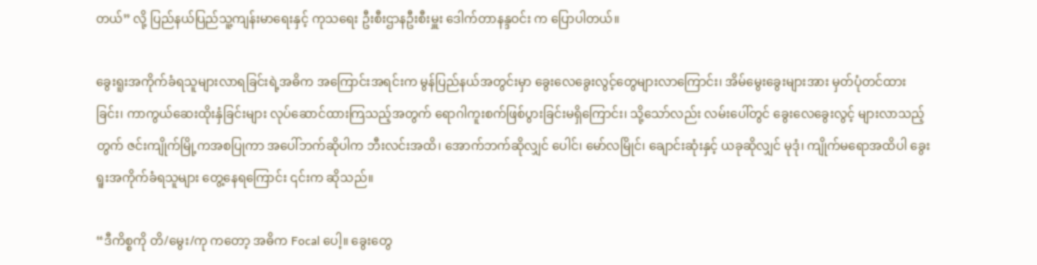တယ်” လို့ ပြည်နယ်ပြည်သူ့ကျန်းမာရေးနှင့် ကုသရေး ဦးစီးဌာနဦးစီးမှူး ဒေါက်တာနန္ဒဝင်း က ပြောပါတယ်။

ခွေးရူးအကိုက်ခံရသူများလာရခြင်းရဲ့အဓိက အကြောင်းအရင်းက မွန်ပြည်နယ်အတွင်းမှာ ခွေးလေခွေးလွင့်တွေများလာကြောင်း၊ အိမ်မွေးခွေးများအား မှတ်ပုံတင်ထားခြင်း၊ ကာကွယ်ဆေးထိုးနှံခြင်းများ လုပ်ဆောင်ထားကြသည့်အတွက် ရောဂါကူးစက်ဖြစ်ပွားခြင်းမရှိကြောင်း၊ သို့သော်လည်း လမ်းပေါ်တွင် ခွေးလေခွေးလွင့် များလာသည့်တွက် ဇင်းကျိုက်မြို့ကအစပြုကာ အပေါ်ဘက်ဆိုပါက ဘီးလင်းအထိ၊ အောက်ဘက်ဆိုလျှင် ပေါင်၊ မော်လမြိုင်၊ ချောင်းဆုံးနှင့် ယခုဆိုလျှင် မုဒုံ၊ ကျိုက်မရောအထိပါ ခွေးရူးအကိုက်ခံရသူများ တွေ့နေရကြောင်း ၎င်းက ဆိုသည်။

“ဒီကိစ္စကို တိ/မွေး/ကု ကတော့ အဓိက Focal ပေါ့။ ခွေးတွေ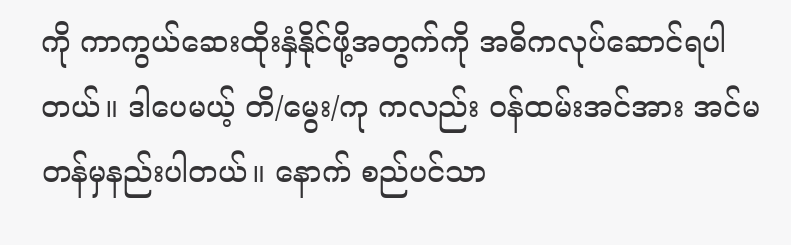ကို ကာကွယ်ဆေးထိုးနှံနိုင်ဖို့အတွက်ကို အဓိကလုပ်ဆောင်ရပါတယ်။ ဒါပေမယ့် တိ/မွေး/ကု ကလည်း ဝန်ထမ်းအင်အား အင်မတန်မှနည်းပါတယ်။ နောက် စည်ပင်သာ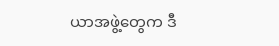ယာအဖွဲ့တွေက ဒီ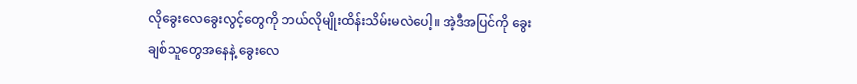လိုခွေးလေခွေးလွင့်တွေကို ဘယ်လိုမျိုးထိန်းသိမ်းမလဲပေါ့။ အဲ့ဒီအပြင်ကို ခွေးချစ်သူတွေအနေနဲ့ ခွေးလေ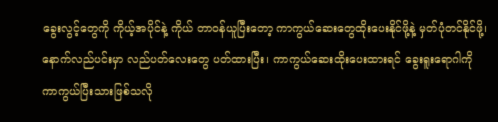ခွေးလွင့်တွေကို ကိုယ့်အပိုင်နဲ့ ကိုယ် တာဝန်ယူပြီးတော့ ကာကွယ်ဆေးတွေထိုးပေးနိုင်ဖို့နဲ့ မှတ်ပုံတင်နိုင်ဖို့၊ နောက်လည်ပင်းမှာ လည်ပတ်လေးတွေ ပတ်ထားပြီး၊ ကာကွယ်ဆေးထိုးပေးထားရင် ခွေးရူးရောဂါကို ကာကွယ်ပြီးသားဖြစ်သလို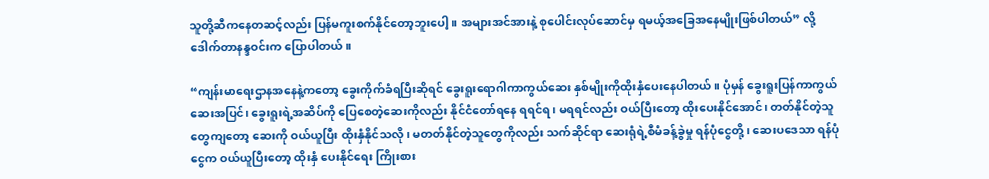သူတို့ဆီကနေတဆင့်လည်း ပြန်မကူးစက်နိုင်တော့ဘူးပေါ့။ အများအင်အားနဲ့ စုပေါင်းလုပ်ဆောင်မှ ရမယ့်အခြေအနေမျိုးဖြစ်ပါတယ်” လို့ဒေါက်တာနန္ဒဝင်းက ပြောပါတယ်။

“ကျန်းမာရေးဌာနအနေနဲ့ကတော့ ခွေးကိုက်ခံရပြီးဆိုရင် ခွေးရူးရောဂါကာကွယ်ဆေး နှစ်မျိုးကိုထိုးနှံပေးနေပါတယ်။ ပုံမှန် ခွေးရူးပြန်ကာကွယ်ဆေးအပြင်၊ ခွေးရူးရဲ့အဆိပ်ကို ပြေစေတဲ့ဆေးကိုလည်း နိုင်ငံတော်ရနေ ရရင်ရ၊ မရရင်လည်း ဝယ်ပြီးတော့ ထိုးပေးနိုင်အောင်၊ တတ်နိုင်တဲ့သူတွေကျတော့ ဆေးကို ဝယ်ယူပြီး ထိုးနှံနိုင်သလို၊ မတတ်နိုင်တဲ့သူတွေကိုလည်း သက်ဆိုင်ရာ ဆေးရုံရဲ့စီမံခန့်ခွဲမှု ရန်ပုံငွေတို့၊ ဆေးပဒေသာ ရန်ပုံငွေက ဝယ်ယူပြီးတော့ ထိုးနှံ ပေးနိုင်ရေး ကြိုးစား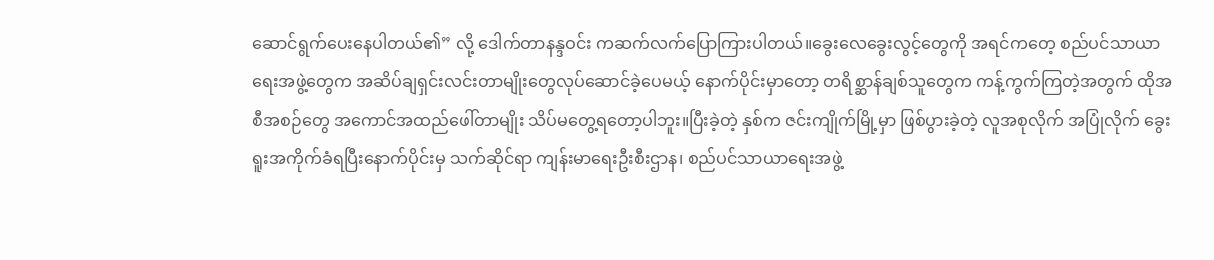ဆောင်ရွက်ပေးနေပါတယ်၏” လို့ ဒေါက်တာနန္ဒဝင်း ကဆက်လက်ပြောကြားပါတယ်။ခွေးလေခွေးလွင့်တွေကို အရင်ကတေ့ စည်ပင်သာယာရေးအဖွဲ့တွေက အဆိပ်ချရှင်းလင်းတာမျိုးတွေလုပ်ဆောင်ခဲ့ပေမယ့် နောက်ပိုင်းမှာတော့ တရိစ္ဆာန်ချစ်သူတွေက ကန့်ကွက်ကြတဲ့အတွက် ထိုအစီအစဉ်တွေ အကောင်အထည်ဖေါ်တာမျိုး သိပ်မတွေ့ရတော့ပါဘူး။ပြီးခဲ့တဲ့ နှစ်က ဇင်းကျိုက်မြို့မှာ ဖြစ်ပွားခဲ့တဲ့ လူအစုလိုက် အပြုံလိုက် ခွေးရူးအကိုက်ခံရပြီးနောက်ပိုင်းမှ သက်ဆိုင်ရာ ကျန်းမာရေးဦးစီးဌာန၊ စည်ပင်သာယာရေးအဖွဲ့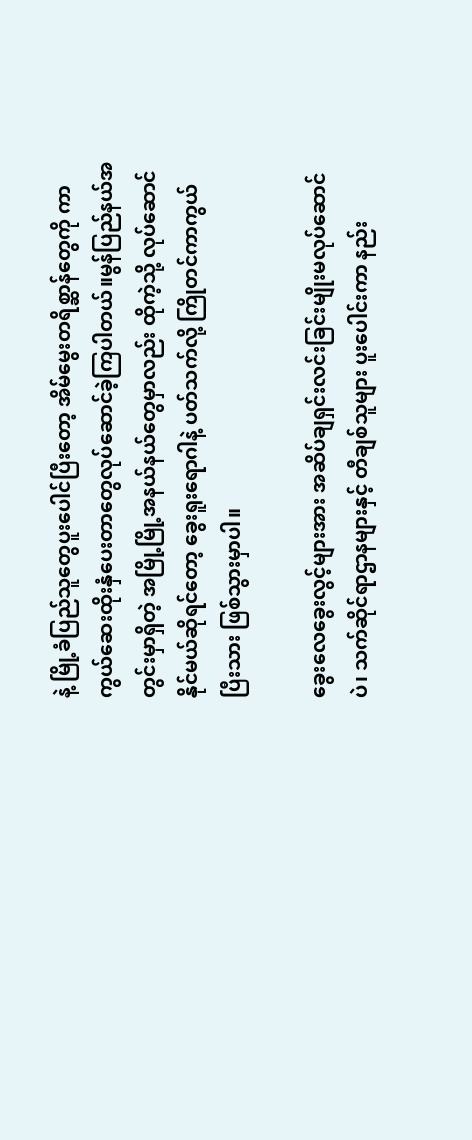နဲ့ မြို့ခံပြည်သူတွေပူးပေါင်ပြီးတော့ အိမ်မွေးတရိစ္ဆာန်တွေကို ကာကွယ်ဆေးထိုးနှံပေးတာတွေလုပ်ဆောင်ခဲ့ကြပါတယ်။မွန်ပြည်နယ်အတွင်းမှာရှိတဲ့ အမြို့မြို့အနယ်နယ်တွေမှာလည်း ထိုကဲ့သို့ လုပ်ဆောင်နိုင်မယ်ဆိုရင်တော့ ခွေးရူးရောဂါနဲ့ ပတ်သက်လို့ ကြိုတင်ကာကွယ်ပြီးသား ဖြစ်သွားမှာပါ။

ခွေးလေခွေးလွင့်များအား အဆိပ်ချရှင်းလင်းခြင်းမျိုးမလုပ်ဆောင်ပဲ၊ သက်ဆိုင်ရာဌာနများနှင့် တီချစ်သူများ ပူးပေါင်းကာ နည်း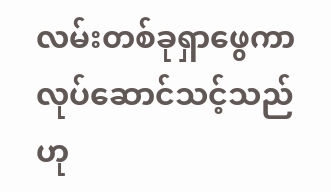လမ်းတစ်ခုရှာဖွေကာ လုပ်ဆောင်သင့်သည်ဟု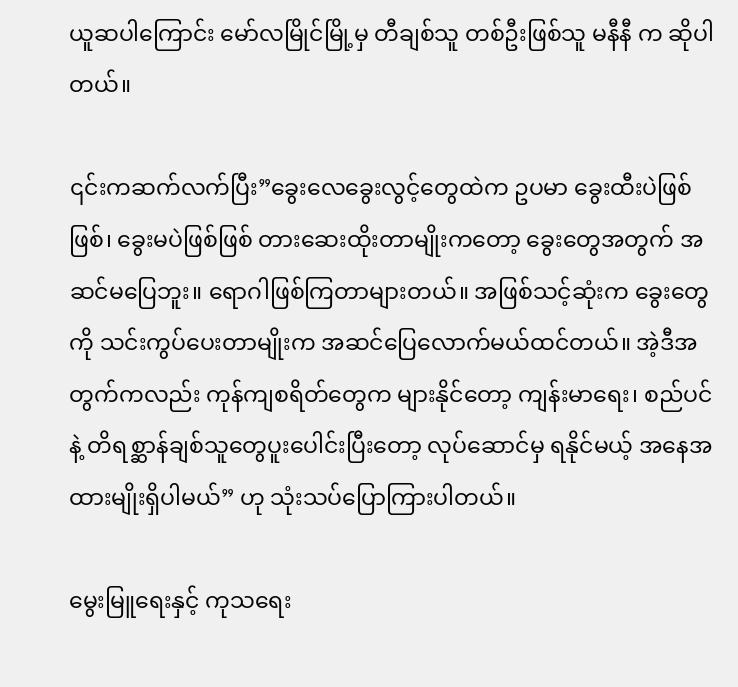ယူဆပါကြောင်း မော်လမြိုင်မြို့မှ တီချစ်သူ တစ်ဦးဖြစ်သူ မနီနီ က ဆိုပါတယ်။

၎င်းကဆက်လက်ပြီး”ခွေးလေခွေးလွင့်တွေထဲက ဥပမာ ခွေးထီးပဲဖြစ်ဖြစ်၊ ခွေးမပဲဖြစ်ဖြစ် တားဆေးထိုးတာမျိုးကတော့ ခွေးတွေအတွက် အဆင်မပြေဘူး။ ရောဂါဖြစ်ကြတာများတယ်။ အဖြစ်သင့်ဆုံးက ခွေးတွေကို သင်းကွပ်ပေးတာမျိုးက အဆင်ပြေလောက်မယ်ထင်တယ်။ အဲ့ဒီအတွက်ကလည်း ကုန်ကျစရိတ်တွေက များနိုင်တော့ ကျန်းမာရေး၊ စည်ပင် နဲ့ တိရစ္ဆာန်ချစ်သူတွေပူးပေါင်းပြီးတော့ လုပ်ဆောင်မှ ရနိုင်မယ့် အနေအထားမျိုးရှိပါမယ်” ဟု သုံးသပ်ပြောကြားပါတယ်။

မွေးမြူရေးနှင့် ကုသရေး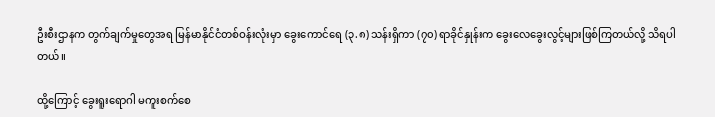ဦးစီးဌာနက တွက်ချက်မှုတွေအရ မြန်မာနိုင်ငံတစ်ဝန်းလုံးမှာ ခွေးကောင်ရေ (၃.၈) သန်းရှိကာ (၇၀) ရာခိုင်နှုန်းက ခွေးလေခွေးလွင့်များဖြစ်ကြတယ်လို့ သိရပါတယ်။

ထို့ကြောင့် ခွေးရူးရောဂါ မကူးစက်စေ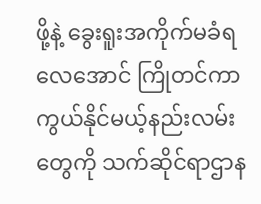ဖို့နဲ့ ခွေးရူးအကိုက်မခံရလေအောင် ကြိုတင်ကာကွယ်နိုင်မယ့်နည်းလမ်းတွေကို သက်ဆိုင်ရာဌာန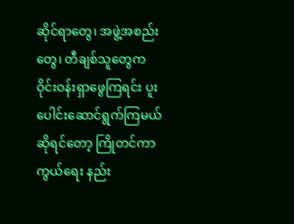ဆိုင်ရာတွေ၊ အဖွဲ့အစည်းတွေ၊ တီချစ်သူတွေက ဝိုင်းဝန်းရှာဖွေကြရင်း ပူးပေါင်းဆောင်ရွက်ကြမယ်ဆိုရင်တော့ ကြိုတင်ကာကွယ်ရေး နည်း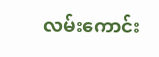လမ်းကောင်း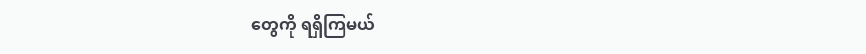တွေကို ရရှိကြမယ်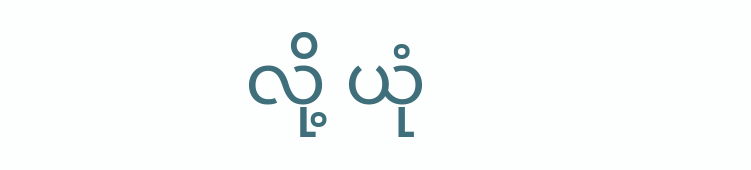လို့ ယုံ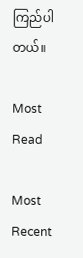ကြည်ပါတယ်။

Most Read

Most Recent